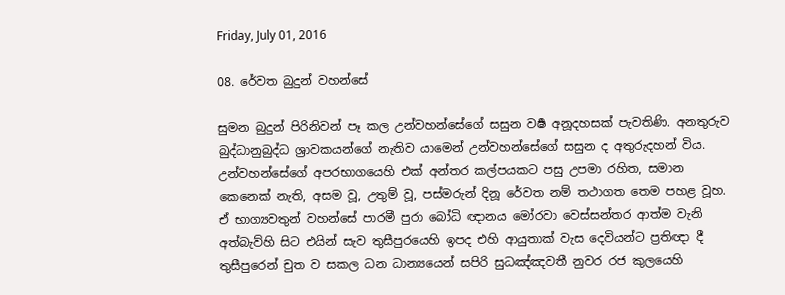Friday, July 01, 2016

08. රේවත බුදුන් වහන්සේ

සුමන බුදුන් පිරිනිවන් පෑ කල උන්වහන්සේගේ සසුන වර්‍ෂ අනූදහසක් පැවතිණි. අනතුරුව බුද්ධානුබුද්ධ ශ්‍රාවකයන්ගේ නැතිව යාමෙන් උන්වහන්සේගේ සසුන ද අතුරුදහන් විය. උන්වහන්සේගේ අපරභාගයෙහි එක් අන්තර කල්පයකට පසු උපමා රහිත, සමාන කෙනෙක් නැති, අසම වූ, උතුම් වූ, පස්මරුන් දිනූ රේවත නම් තථාගත තෙම පහළ වූහ. ඒ භාග්‍යවතුන් වහන්සේ පාරමී පුරා බෝධි ඥානය මෝරවා වෙස්සන්තර ආත්ම වැනි අත්බැව්හි සිට එයින් සැව තුසීපුරයෙහි ඉපද එහි ආයුතාක් වැස දෙවියන්ට ප්‍රතිඥා දී තුසීපුරෙන් චුත ව සකල ධන ධාන්‍යයෙන් සපිරි සුධඤ්ඤවතී නුවර රජ කුලයෙහි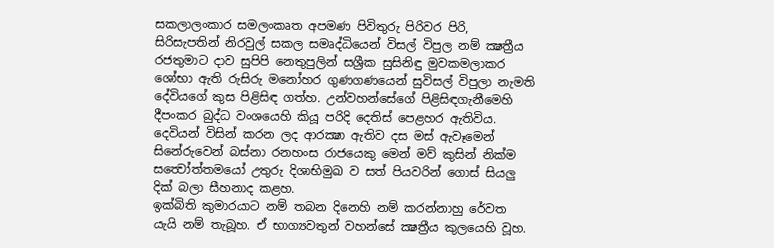සකලාලංකාර සමලංකෘත අපමණ පිවිතුරු පිරිවර පිරි, සිරිසැපතින් නිරවුල් සකල සමෘද්ධියෙන් විසල් විපුල නම් ක්‍ෂත්‍රීය රජතුමාට දාව සුපිපි නෙතුපුලින් සශ්‍රීක සුසිනිඳු මුවකමලාකර ශෝභා ඇති රුසිරු මනෝහර ගුණගණයෙන් සුවිසල් විපුලා නැමති දේවියගේ කුස පිළිසිඳ ගත්හ. උන්වහන්සේගේ පිළිසිඳගැනීමෙහි දීපංකර බුද්ධ වංශයෙහි කියූ පරිදි දෙතිස් පෙළහර ඇතිවිය. දෙවියන් විසින් කරන ලද ආරක්‍ෂා ඇතිව දස මස් ඇවෑමෙන් සිනේරුවෙන් බස්නා රනහංස රාජයෙකු මෙන් මව් කුසින් නික්ම සත්‍වෝත්තමයෝ උතුරු දිශාභිමුඛ ව සත් පියවරින් ගොස් සියලු දික් බලා සීහනාද කළහ.
ඉක්බිති කුමාරයාට නම් තබන දිනෙහි නම් කරන්නාහු රේවත යැයි නම් තැබූහ. ඒ භාග්‍යවතුන් වහන්සේ ක්‍ෂත්‍රීය කුලයෙහි වූහ.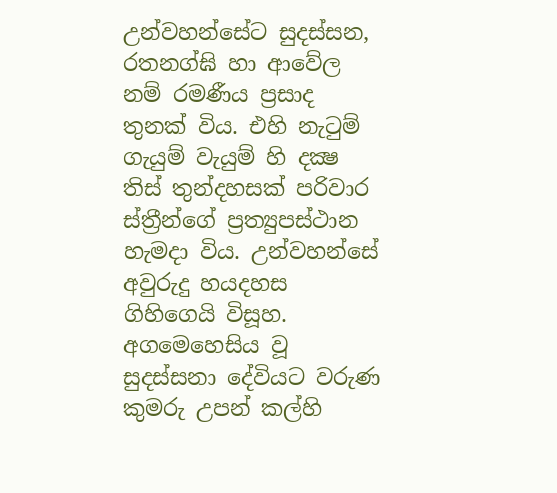උන්වහන්සේට සුදස්සන, රතනග්ඝි හා ආවේල නම් රමණීය ප්‍රසාද තුනක් විය. එහි නැටුම් ගැයුම් වැයුම් හි දක්‍ෂ තිස් තුන්දහසක් පරිවාර ස්ත්‍රීන්ගේ ප්‍රත්‍යුපස්ථාන හැමදා විය. උන්වහන්සේ අවුරුදු හයදහස ගිහිගෙයි විසූහ. අගමෙහෙසිය වූ සුදස්සනා දේවියට වරුණ කුමරු උපන් කල්හි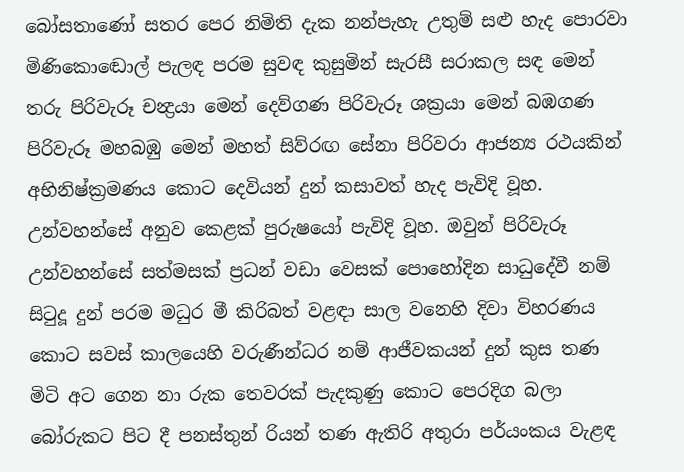බෝසතාණෝ සතර පෙර නිමිති දැක නන්පැහැ උතුම් සළු හැද පොරවා මිණිකොඬොල් පැලඳ පරම සුවඳ කුසුමින් සැරසී සරාකල සඳ මෙන් තරු පිරිවැරූ චන්‍ද්‍රයා මෙන් දෙව්ගණ පිරිවැරූ ශක්‍රයා මෙන් බඹගණ පිරිවැරූ මහබඹු මෙන් මහත් සිව්රඟ සේනා පිරිවරා ආජන්‍ය රථයකින් අභිනිෂ්ක්‍රමණය කොට දෙවියන් දුන් කසාවත් හැද පැවිදි වූහ. උන්වහන්සේ අනුව කෙළක් පුරුෂයෝ පැවිදි වූහ. ඔවුන් පිරිවැරූ උන්වහන්සේ සත්මසක් ප්‍රධන් වඩා වෙසක් පොහෝදින සාධුදේවී නම් සිටුදූ දුන් පරම මධුර මී කිරිබත් වළඳා සාල වනෙහි දිවා විහරණය කොට සවස් කාලයෙහි වරුණීන්ධර නම් ආජීවකයන් දුන් කුස තණ මිටි අට ගෙන නා රුක තෙවරක් පැදකුණු කොට පෙරදිග බලා බෝරුකට පිට දී පනස්තුන් රියන් තණ ඇතිරි අතුරා පර්යංකය වැළඳ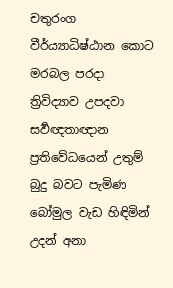චතුරංග වීර්ය්‍යාධිෂ්ඨාන කොට මරබල පරදා ත්‍රිවිද්‍යාව උපදවා සර්‍වඥතාඥාන ප්‍රතිවේධයෙන් උතුම් බුදු බවට පැමිණ බෝමුල වැඩ හිඳිමින් උදන් අනා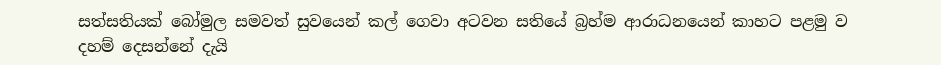සත්සතියක් බෝමුල සමවත් සුවයෙන් කල් ගෙවා අටවන සතියේ බ්‍රහ්ම ආරාධනයෙන් කාහට පළමු ව දහම් දෙසන්නේ දැයි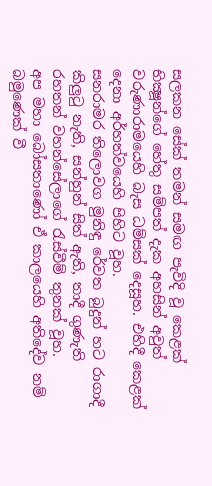සලකන සේක් තමන් සමඟ පැවිදි වූ කෙළක් භික්‍ෂූන්ගේ හේතු සම්පත් දැක අහසින් අවුත් වරුණාරාමයෙහි බැස ධම්සක් දෙසූහ. එහිදී කෙළක් දෙනා අර්හත්වයෙහි පිහිට වූහ.
සනරාමර තිලොවග මුනිඳු රේවත බුදුන් හට රාගාදී කිලුටු නැති, සන්හුන් සිත් ඇති, තාදී ගුණැති රහතන් වහන්සේලාගේ රැස්වීම් තුනක් වූහ.
අප මහා බෝසතාණෝ ඒ කාලයෙහි අතිදේව නම් බමුණෙක් වී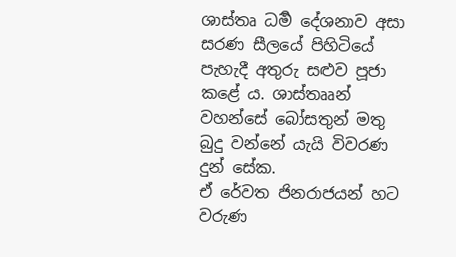ශාස්තෘ ධර්‍ම දේශනාව අසා සරණ සීලයේ පිහිටියේ පැහැදී අතුරු සළුව පූජා කළේ ය. ශාස්තෲන් වහන්සේ බෝසතුන් මතු බුදු වන්නේ යැයි විවරණ දුන් සේක.
ඒ රේවත ජිනරාජයන් හට වරුණ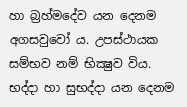හා බ්‍රහ්මදේව යන දෙනම අගසවුවෝ ය. උපස්ථායක සම්භව නම් භික්‍ෂුව විය. භද්දා හා සුභද්දා යන දෙනම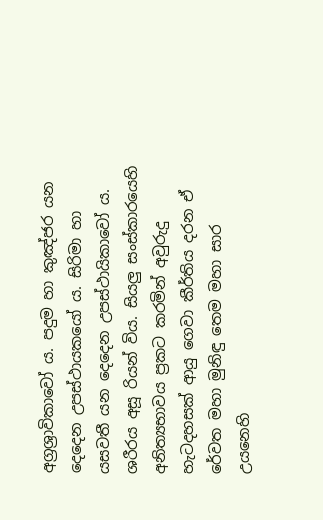අග්‍රශ්‍රාවිකාවෝ ය. පදුම හා කුඤ්ජර යන දෙදෙන උපස්ථායකයෝ ය. සිරිමා හා යසවතී යන දෙදෙන උපස්ථායිකාවෝ ය. ශරීරය අසූ රියන් විය. සියලු සංස්කාරයෙහි අනිත්‍යභාවය ප්‍රකට කරමින් අවුරුදු හැටදහසක් ආයු ගෙවා කීර්තිය දරන ඒ රේවත මහා මුනිඳු තෙම මහා සාර උයනෙහි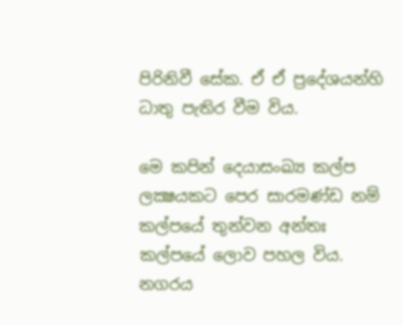පිරිනිවී සේක. ඒ ඒ ප්‍රදේශයන්හි ධාතු පැතිර වීම විය.

මෙ කපින් දෙයාසංඛ්‍ය කල්ප ලක්‍ෂයකට පෙර සාරමණ්ඩ නම් කල්පයේ තුන්වන අන්තඃ කල්පයේ ලොව පහල විය.
නගරය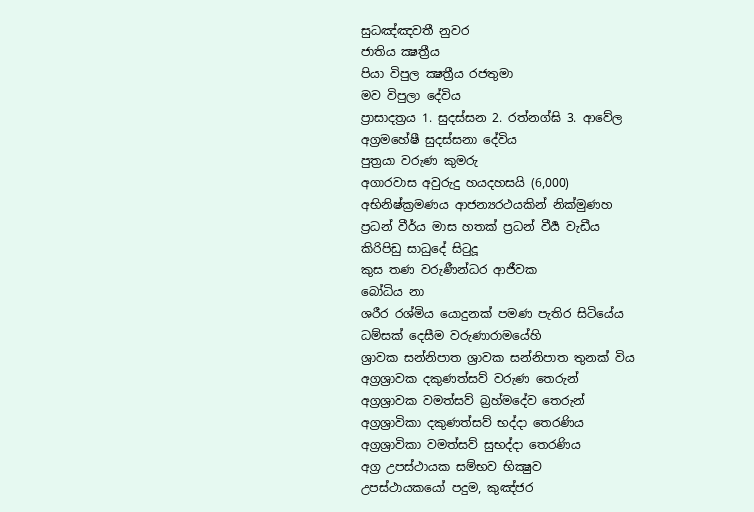සුධඤ්ඤවතී නුවර
ජාතිය ක්‍ෂත්‍රීය
පියා විපුල ක්‍ෂත්‍රීය රජතුමා
මව විපුලා දේවිය
ප්‍රාසාදත්‍රය 1. සුදස්සන 2. රත්නග්ඝි 3. ආවේල
අග්‍රමහේෂී සුදස්සනා දේවිය
පුත්‍රයා වරුණ කුමරු
අගාරවාස අවුරුදු හයදහසයි (6,000)
අභිනිෂ්ක්‍රමණය ආජන්‍යරථයකින් නික්මුණහ
ප්‍රධන් වීර්ය මාස හතක් ප්‍රධන් වීර්‍ය වැඩීය
කිරිපිඩු සාධුදේ සිටුදූ
කුස තණ වරුණීන්ධර ආජීවක
බෝධිය නා
ශරීර රශ්මිය යොදුනක් පමණ පැතිර සිටියේය
ධම්සක් දෙසීම වරුණාරාමයේහි
ශ්‍රාවක සන්නිපාත ශ්‍රාවක සන්නිපාත තුනක් විය
අග්‍රශ්‍රාවක දකුණත්සව් වරුණ තෙරුන්
අග්‍රශ්‍රාවක වමත්සව් බ්‍රහ්මදේව තෙරුන්
අග්‍රශ්‍රාවිකා දකුණත්සව් භද්දා තෙරණිය
අග්‍රශ්‍රාවිකා වමත්සව් සුභද්දා තෙරණිය
අග්‍ර උපස්ථායක සම්භව භික්‍ෂුව
උපස්ථායකයෝ පදුම, කුඤ්ජර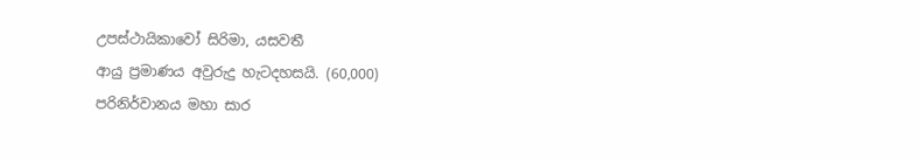උපස්ථායිකාවෝ සිරිමා, යසවතී
ආයු ප්‍රමාණය අවුරුදු හැටදහසයි. (60,000)
පරිනිර්වානය මහා සාර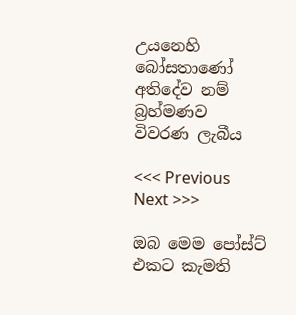උයනෙහි
බෝසතාණෝ අතිදේව නම් බ්‍රහ්මණව විවරණ ලැබීය

<<< Previous Next >>>

ඔබ මෙම පෝස්ට් එකට කැමති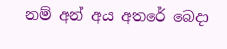නම් අන් අය අතරේ බෙදා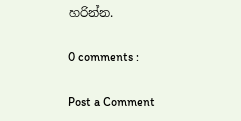හරින්න.

0 comments :

Post a Comment